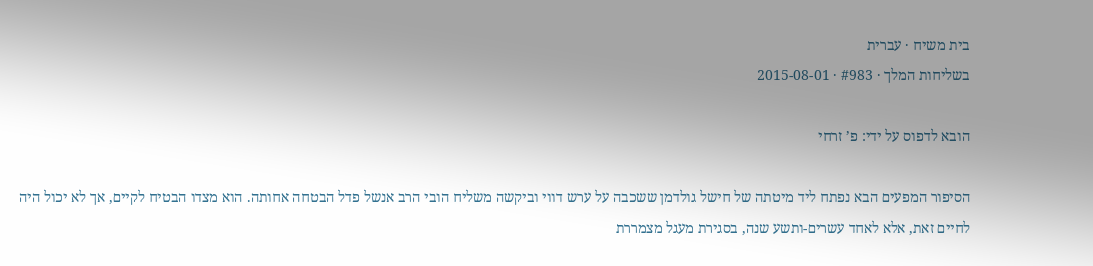בית משיח · עברית
בשליחות המלך · #983 · 2015-08-01

הובא לדפוס על ידי: פ’ זרחי

הסיפור המפעים הבא נפתח ליד מיטתה של חישל גולדמן ששכבה על ערש דווי וביקשה משליח הובי הרב אנשל פדל הבטחה אחותה. הוא מצדו הבטיח לקיים, אך לא יכול היה לחיים זאת, אלא לאחד עשרים-ותשע שנה, בסגירת מעגל מצמררת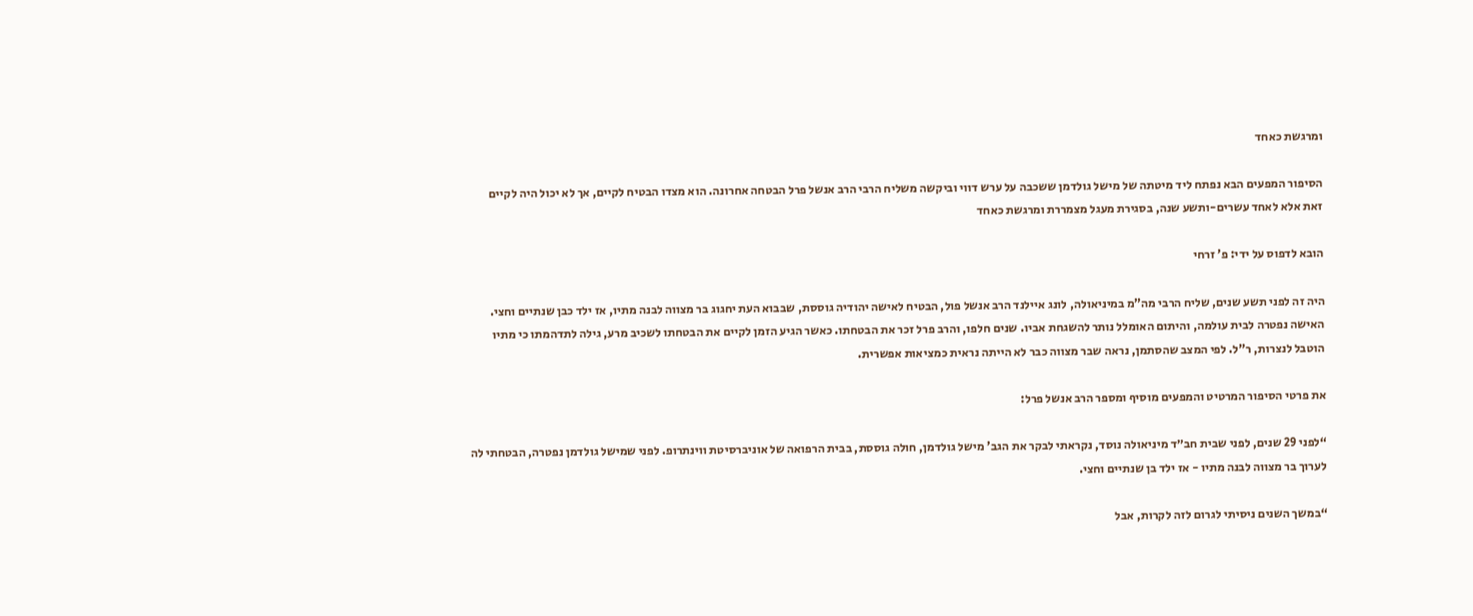ומרגשת כאחד

הסיפור המפעים הבא נפתח ליד מיטתה של מישל גולדמן ששכבה על ערש דווי וביקשה משליח הרבי הרב אנשל פרל הבטחה אחרונה. הוא מצדו הבטיח לקיים, אך לא יכול היה לקיים זאת אלא לאחד עשרים-ותשע שנה, בסגירת מעגל מצמררת ומרגשת כאחד

הובא לדפוס על ידי: פ’ זרחי

היה זה לפני תשע שנים, שליח הרבי מה”מ במיניאולה, לונג איילנד הרב אנשל פול, הבטיח לאישה יהודיה גוססת, שבבוא העת יחגוג בר מצווה לבנה מתיו, אז ילד כבן שנתיים וחצי. האישה נפטרה לבית עולמה, והיתום האומלל נותר להשגחת אביו. שנים חלפו, והרב פרל זכר את הבטחתו. כאשר הגיע הזמן לקיים את הבטחתו לשכיב מרע, גילה לתדהמתו כי מתיו הוטבל לנצרות, ר”ל. לפי המצב שהסתמן, נראה שבר מצווה כבר לא הייתה נראית כמציאות אפשרית.

את פרטי הסיפור המרטיט והמפעים מוסיף ומספר הרב אנשל פרל:

“לפני 29 שנים, לפני שבית חב״ד מיניאולה נוסד, נקראתי לבקר את הגב’ מישל גולדמן, חולה גוססת, בבית הרפואה של אוניברסיטת ווינתרופ. לפני שמישל גולדמן נפטרה, הבטחתי לה לערוך בר מצווה לבנה מתיו - אז ילד בן שנתיים וחצי.

“במשך השנים ניסיתי לגרום לזה לקרות, אבל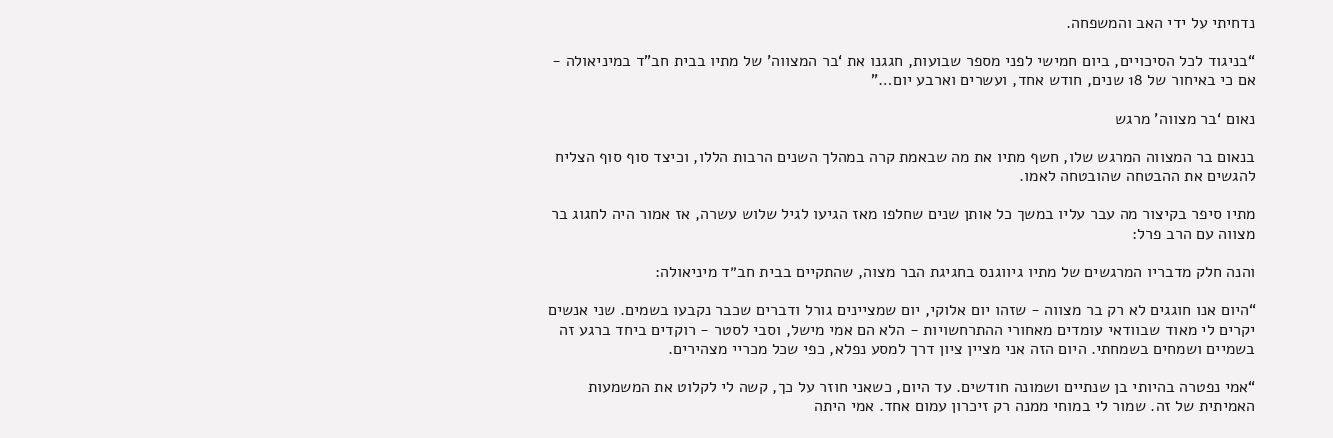נדחיתי על ידי האב והמשפחה.

“בניגוד לכל הסיכויים, ביום חמישי לפני מספר שבועות, חגגנו את ‘בר המצווה’ של מתיו בבית חב”ד במיניאולה - אם כי באיחור של 18 שנים, חודש אחד, ועשרים וארבע יום…”

נאום ‘בר מצווה’ מרגש

בנאום בר המצווה המרגש שלו, חשף מתיו את מה שבאמת קרה במהלך השנים הרבות הללו, וכיצד סוף סוף הצליח להגשים את ההבטחה שהובטחה לאמו.

מתיו סיפר בקיצור מה עבר עליו במשך כל אותן שנים שחלפו מאז הגיעו לגיל שלוש עשרה, אז אמור היה לחגוג בר מצווה עם הרב פרל:

והנה חלק מדבריו המרגשים של מתיו גיווגנס בחגיגת הבר מצוה, שהתקיים בבית חב״ד מיניאולה:

“היום אנו חוגגים לא רק בר מצווה - שזהו יום אלוקי, יום שמציינים גורל ודברים שכבר נקבעו בשמים. שני אנשים יקרים לי מאוד שבוודאי עומדים מאחורי ההתרחשויות - הלא הם אמי מישל, וסבי לסטר - רוקדים ביחד ברגע זה בשמיים ושמחים בשמחתי. היום הזה אני מציין ציון דרך למסע נפלא, כפי שכל מכריי מצהירים.

“אמי נפטרה בהיותי בן שנתיים ושמונה חודשים. עד היום, כשאני חוזר על כך, קשה לי לקלוט את המשמעות האמיתית של זה. שמור לי במוחי ממנה רק זיכרון עמום אחד. אמי היתה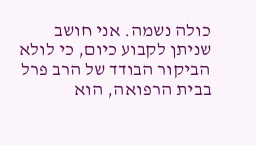כולה נשמה. אני חושב שניתן לקבוע כיום, כי לולא הביקור הבודד של הרב פרל בבית הרפואה, הוא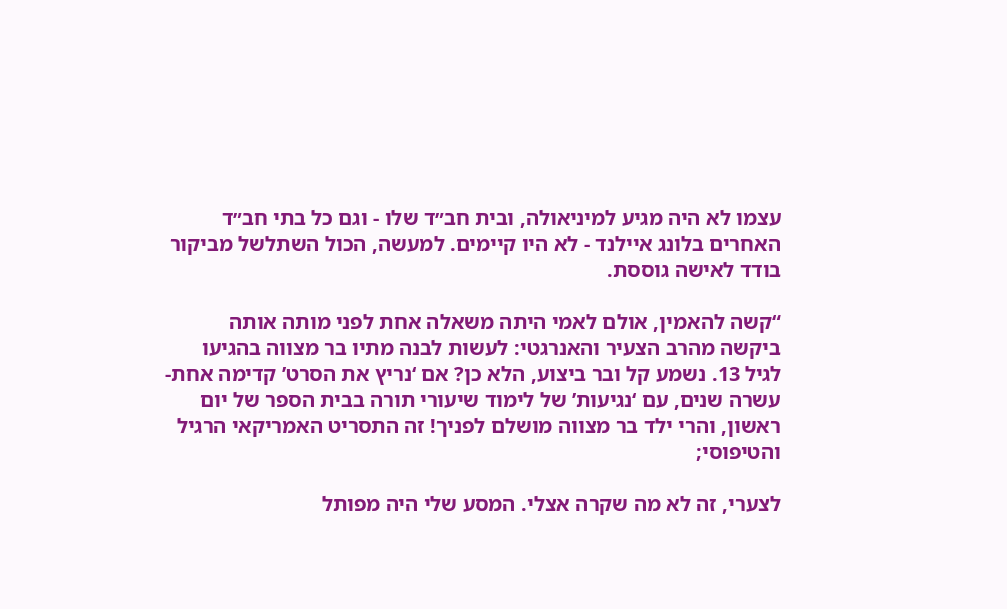עצמו לא היה מגיע למיניאולה, ובית חב״ד שלו - וגם כל בתי חב״ד האחרים בלונג איילנד - לא היו קיימים. למעשה, הכול השתלשל מביקור בודד לאישה גוססת.

“קשה להאמין, אולם לאמי היתה משאלה אחת לפני מותה אותה ביקשה מהרב הצעיר והאנרגטי: לעשות לבנה מתיו בר מצווה בהגיעו לגיל 13. נשמע קל ובר ביצוע, הלא כן? אם ‘נריץ את הסרט’ קדימה אחת-עשרה שנים, עם ‘נגיעות’ של לימוד שיעורי תורה בבית הספר של יום ראשון, והרי ילד בר מצווה מושלם לפניך! זה התסריט האמריקאי הרגיל והטיפוסי;

לצערי, זה לא מה שקרה אצלי. המסע שלי היה מפותל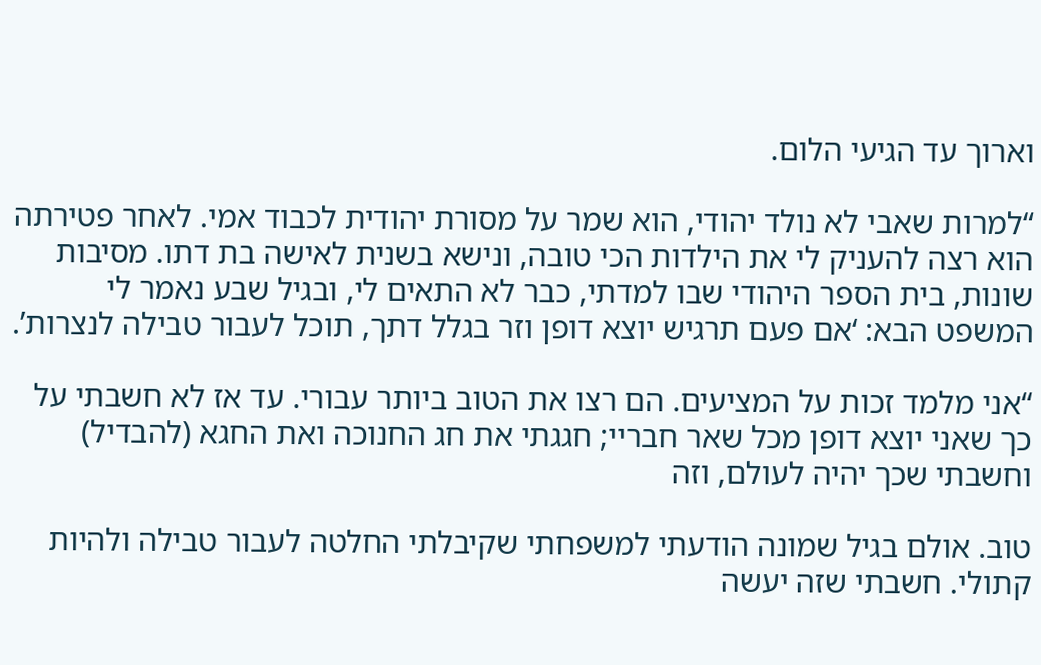וארוך עד הגיעי הלום.

“למרות שאבי לא נולד יהודי, הוא שמר על מסורת יהודית לכבוד אמי. לאחר פטירתה הוא רצה להעניק לי את הילדות הכי טובה, ונישא בשנית לאישה בת דתו. מסיבות שונות, בית הספר היהודי שבו למדתי, כבר לא התאים לי, ובגיל שבע נאמר לי המשפט הבא: ‘אם פעם תרגיש יוצא דופן וזר בגלל דתך, תוכל לעבור טבילה לנצרות’.

“אני מלמד זכות על המציעים. הם רצו את הטוב ביותר עבורי. עד אז לא חשבתי על כך שאני יוצא דופן מכל שאר חבריי; חגגתי את חג החנוכה ואת החגא (להבדיל) וחשבתי שכך יהיה לעולם, וזה

טוב. אולם בגיל שמונה הודעתי למשפחתי שקיבלתי החלטה לעבור טבילה ולהיות קתולי. חשבתי שזה יעשה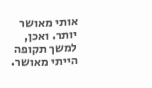אותי מאושר יותר. ואכן, למשך תקופה הייתי מאושר.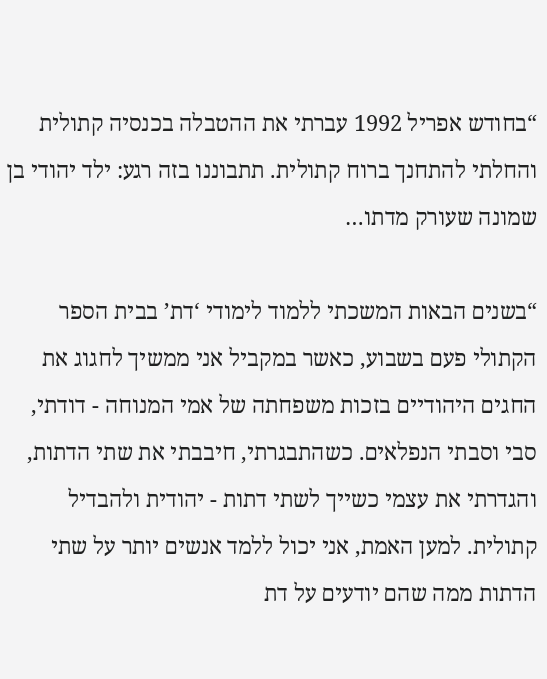“בחודש אפריל 1992 עברתי את ההטבלה בכנסיה קתולית והחלתי להתחנך ברוח קתולית. תתבוננו בזה רגע: ילד יהודי בן שמונה שעורק מדתו…

“בשנים הבאות המשכתי ללמוד לימודי ‘דת’ בבית הספר הקתולי פעם בשבוע, כאשר במקביל אני ממשיך לחגוג את החגים היהודיים בזכות משפחתה של אמי המנוחה - דודתי, סבי וסבתי הנפלאים. כשהתבגרתי, חיבבתי את שתי הדתות, והגדרתי את עצמי כשייך לשתי דתות - יהודית ולהבדיל קתולית. למען האמת, אני יכול ללמד אנשים יותר על שתי הדתות ממה שהם יודעים על דת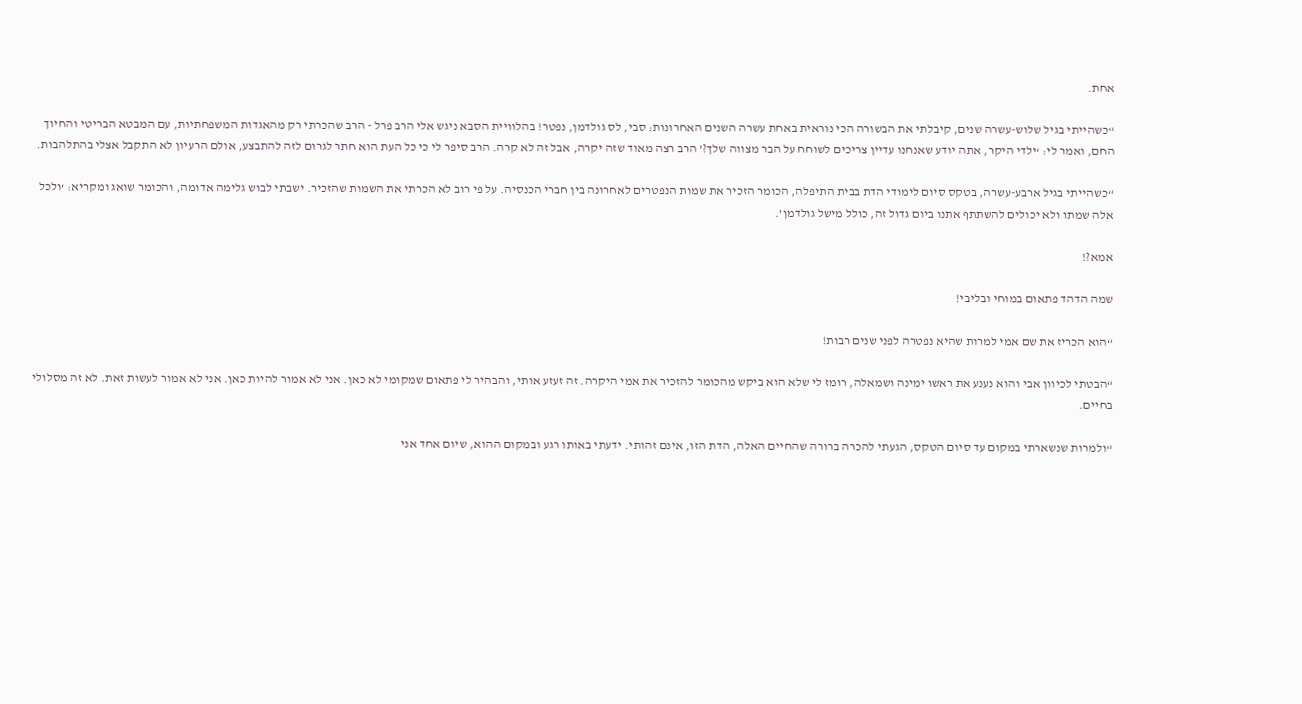אחת.

“כשהייתי בגיל שלוש-עשרה שנים, קיבלתי את הבשורה הכי נוראית באחת עשרה השנים האחרונות: סבי, לס גולדמן, נפטר! בהלוויית הסבא ניגש אלי הרב פרל - הרב שהכרתי רק מהאגדות המשפחתיות, עם המבטא הבריטי והחיוך החם, ואמר לי: ‘ילדי היקר, אתה יודע שאנחנו עדיין צריכים לשוחח על הבר מצווה שלך?’ הרב רצה מאוד שזה יקרה, אבל זה לא קרה. הרב סיפר לי כי כל העת הוא חתר לגרום לזה להתבצע, אולם הרעיון לא התקבל אצלי בהתלהבות.

“כשהייתי בגיל ארבע-עשרה, בטקס סיום לימודי הדת בבית התיפלה, הכומר הזכיר את שמות הנפטרים לאחרונה בין חברי הכנסיה. על פי רוב לא הכרתי את השמות שהזכיר. ישבתי לבוש גלימה אדומה, והכומר שואג ומקריא: ‘ולכל אלה שמתו ולא יכולים להשתתף אתנו ביום גדול זה, כולל מישל גולדמן’.

אמא?!

שמה הדהד פתאום במוחי ובליבי!

“הוא הכריז את שם אמי למרות שהיא נפטרה לפני שנים רבות!

“הבטתי לכיוון אבי והוא נענע את ראשו ימינה ושמאלה, רומז לי שלא הוא ביקש מהכומר להזכיר את אמי היקרה. זה זעזע אותי, והבהיר לי פתאום שמקומי לא כאן. אני לא אמור להיות כאן. אני לא אמור לעשות זאת. לא זה מסלולי בחיים.

“ולמרות שנשארתי במקום עד סיום הטקס, הגעתי להכרה ברורה שהחיים האלה, הדת הזו, אינם זהותי. ידעתי באותו רגע ובמקום ההוא, שיום אחד אני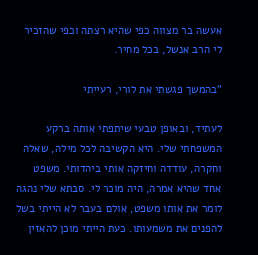אעשה בר מצווה כפי שהיא רצתה וכפי שהזכיר לי הרב אנשל, בכל מחיר.

“בהמשך פגשתי את לורי, רעייתי

לעתיד, ובאופן טבעי שיתפתי אותה ברקע המשפחתי שלי. היא הקשיבה לכל מילה, שאלה וחקרה, עודדה וחיזקה אותי ביהדותי. משפט אחד שהיא אמרה, היה מוכר לי. סבתא שלי נהגה לומר את אותו משפט, אולם בעבר לא הייתי בשל להפנים את משמעותו. כעת הייתי מוכן להאזין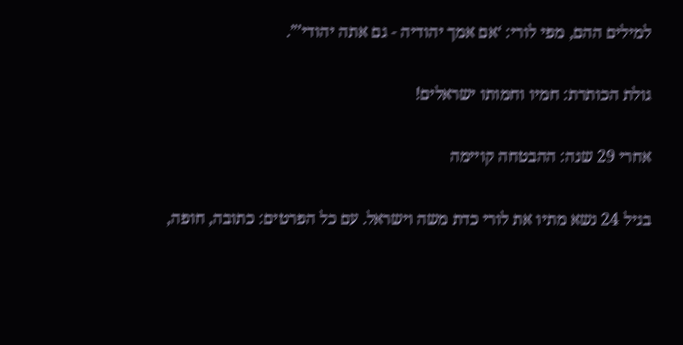למילים ההם, מפי לורי: ‘אם אמך יהודיה - גם אתה יהודי’”.

גולת הכותרת: חמיו וחמותו ישראלים!

אחרי 29 שנה: ההבטחה קויימה

בגיל 24 נשא מתיו את לורי כדת משה וישראל. עם כל הפרטים: כתובה, חופה,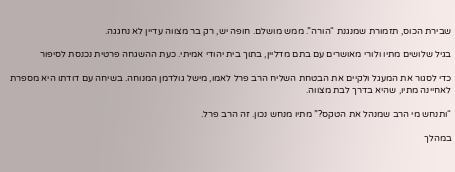שבירת הכוס, תזמורת שמנגנת “הורה”. ממש מושלם. חופה יש, רק בר מצווה עדיין לא נחגגה.

בגיל שלושים מתיו ולורי מאושרים עם בתם מדליין, בתוך בית יהודי אמיתי. כעת ההשגחה פרטית נכנסת לסיפור

כדי לסגור את המעגל ולקיים את הבטחת השליח הרב פרל לאמו, מישל גולדמן המנוחה. בשיחה עם דודתו היא מספרת לאחיינה מתיו, שהיא בדרך לבת מצווה.

“ותנחש מי הרב שמנהל את הטקס?” מתיו מנחש נכון. זה הרב פרל.

במהלך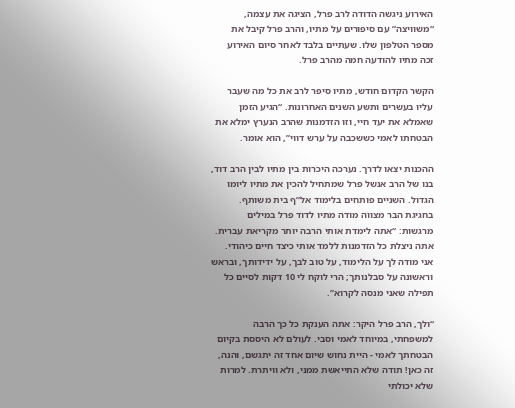האירוע ניגשה הדודה לרב פרל, הציגה את עצמה, “משוויצה” עם סיפורים על מתיו, והרב פרל קיבל את מספר הטלפון שלו. שעתיים בלבד לאחר סיום האירוע זכה מתיו להודעה חמה מהרב פרל.

הקשר הקדום חודש, מתיו סיפר לרב את כל מה שעבר עליו בעשרים ותשע השנים האחרונות. “הגיע הזמן שאמלא את יעד חיי, וזו הזדמנות שהרב הנערץ ימלא את הבטחתו לאמי כששכבה על ערש דווי”, הוא אומר.

ההכנות יצאו לדרך. נערכה היכרות בין מתיו לבין הרב דוד, בנו של הרב אנשל פרל שמתחיל להכין את מתיו ליומו הגדול. השניים פותחים בלימוד אל”ף בית משותף. בחגיגת הבר מצווה מודה מתיו לדוד פרל במילים מרגשות: “אתה לימדת אותי הרבה יותר מקריאת עברית. אתה ניצלת כל הזדמנות ללמד אותי כיצד חיים כיהודי. אני מודה לך על הלימוד, על טוב לבך, על ידידותך, ובראש וראשונה על סבלנותך; הרי לוקח לי 10 דקות לסיים כל תפילה שאני מנסה לקרוא”.

“ולך, הרב פרל היקר: אתה הענקת כל כך הרבה למשפחתי, במיוחד לאמי וסבי. לעולם לא היססת בקיום הבטחתך לאמי - היית נחוש שיום אחד זה יתגשם, והנה, זה כאן! תודה שלא התייאשת ממני, ולא וויתרת. למרות שלא יכולתי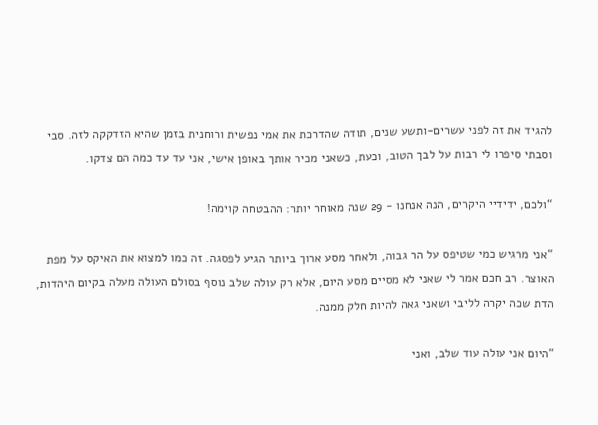להגיד את זה לפני עשרים-ותשע שנים, תודה שהדרכת את אמי נפשית ורוחנית בזמן שהיא הזדקקה לזה. סבי וסבתי סיפרו לי רבות על לבך הטוב, וכעת, כשאני מכיר אותך באופן אישי, אני עד עד כמה הם צדקו.

“ולכם, ידידיי היקרים, הנה אנחנו - 29 שנה מאוחר יותר: ההבטחה קוימה!

“אני מרגיש כמי שטיפס על הר גבוה, ולאחר מסע ארוך ביותר הגיע לפסגה. זה כמו למצוא את האיקס על מפת האוצר. רב חכם אמר לי שאני לא מסיים מסע היום, אלא רק עולה שלב נוסף בסולם העולה מעלה בקיום היהדות, הדת שכה יקרה לליבי ושאני גאה להיות חלק ממנה.

“היום אני עולה עוד שלב, ואני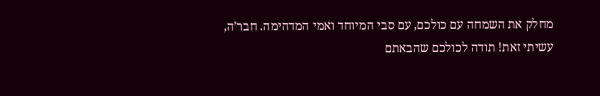מחלק את השמחה עם כולכם, עם סבי המיוחד ואמי המדהימה. חבר’ה, עשיתי זאת! תודה לכולכם שהבאתם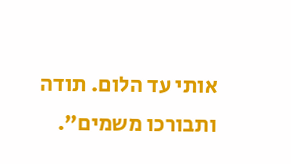אותי עד הלום. תודה ותבורכו משמים”.